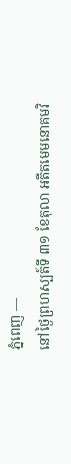ភ្នំពេញ —
នៅថ្ងៃព្រហស្បត៍ទី ៣១ ខែតុលា អតីតមេមនោគមវិ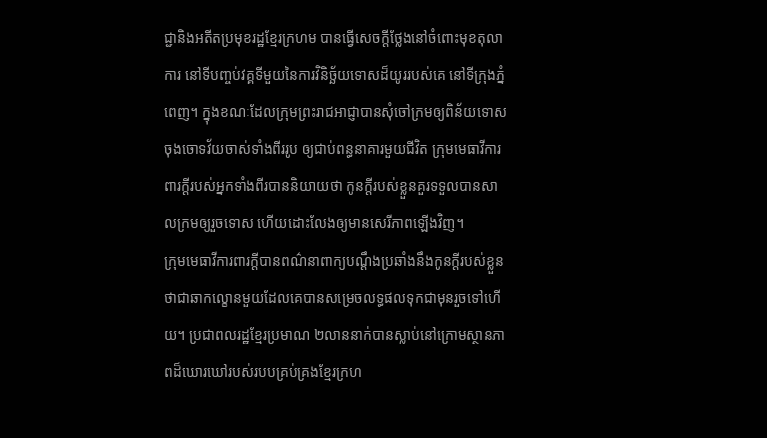ជ្ជានិងអតីតប្រមុខរដ្ឋខ្មែរក្រហម បានធ្វើសេចក្តីថ្លែងនៅចំពោះមុខតុលាការ នៅទីបញ្ចប់វគ្គទីមួយនៃការវិនិច្ឆ័យទោសដ៏យូររបស់គេ នៅទីក្រុងភ្នំពេញ។ ក្នុងខណៈដែលក្រុមព្រះរាជអាជ្ញាបានសុំចៅក្រមឲ្យពិន័យទោសចុងចោទវ័យចាស់ទាំងពីររូប ឲ្យជាប់ពន្ធនាគារមួយជីវិត ក្រុមមេធាវីការពារក្តីរបស់អ្នកទាំងពីរបាននិយាយថា កូនក្តីរបស់ខ្លួនគួរទទួលបានសាលក្រមឲ្យរួចទោស ហើយដោះលែងឲ្យមានសេរីភាពឡើងវិញ។
ក្រុមមេធាវីការពារក្តីបានពណ៌នាពាក្យបណ្តឹងប្រឆាំងនឹងកូនក្តីរបស់ខ្លួនថាជាឆាកល្ខោនមួយដែលគេបានសម្រេចលទ្ធផលទុកជាមុនរួចទៅហើយ។ ប្រជាពលរដ្ឋខ្មែរប្រមាណ ២លាននាក់បានស្លាប់នៅក្រោមស្ថានភាពដ៏ឃោរឃៅរបស់របបគ្រប់គ្រងខ្មែរក្រហ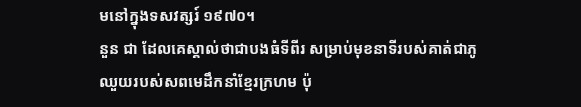មនៅក្នុងទសវត្សរ៍ ១៩៧០។
នួន ជា ដែលគេស្គាល់ថាជាបងធំទីពីរ សម្រាប់មុខនាទីរបស់គាត់ជាភូឈួយរបស់សពមេដឹកនាំខ្មែរក្រហម ប៉ុ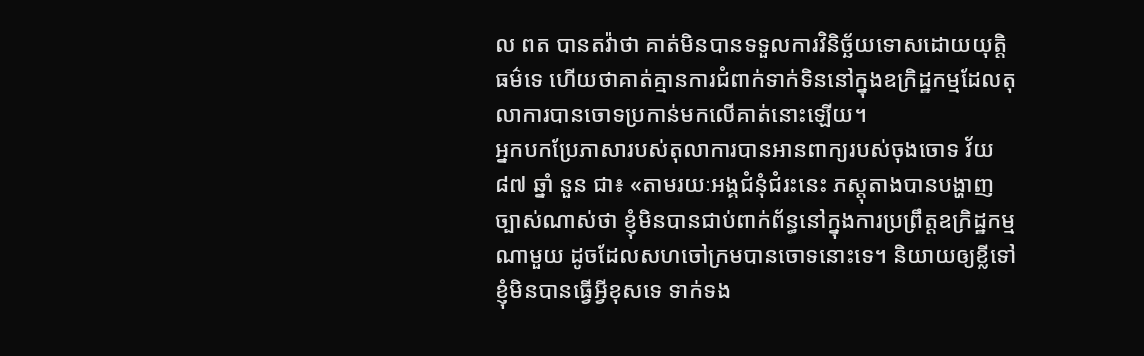ល ពត បានតវ៉ាថា គាត់មិនបានទទួលការវិនិច្ឆ័យទោសដោយយុត្តិធម៌ទេ ហើយថាគាត់គ្មានការជំពាក់ទាក់ទិននៅក្នុងឧក្រិដ្ឋកម្មដែលតុលាការបានចោទប្រកាន់មកលើគាត់នោះឡើយ។
អ្នកបកប្រែភាសារបស់តុលាការបានអានពាក្យរបស់ចុងចោទ វ័យ ៨៧ ឆ្នាំ នួន ជា៖ «តាមរយៈអង្គជំនុំជំរះនេះ ភស្តុតាងបានបង្ហាញច្បាស់ណាស់ថា ខ្ញុំមិនបានជាប់ពាក់ព័ន្ធនៅក្នុងការប្រព្រឹត្តឧក្រិដ្ឋកម្មណាមួយ ដូចដែលសហចៅក្រមបានចោទនោះទេ។ និយាយឲ្យខ្លីទៅ ខ្ញុំមិនបានធ្វើអ្វីខុសទេ ទាក់ទង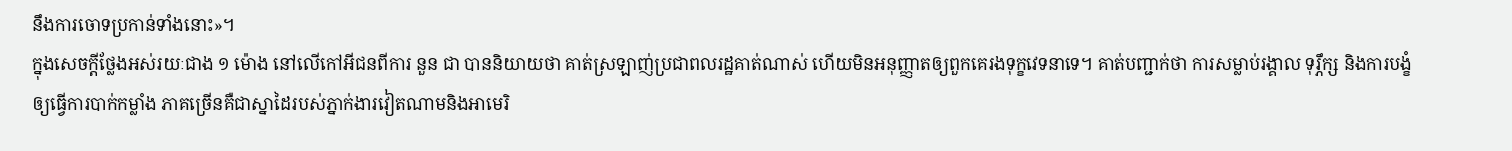នឹងការចោទប្រកាន់ទាំងនោះ»។
ក្នុងសេចក្តីថ្លែងអស់រយៈជាង ១ ម៉ោង នៅលើកៅអីជនពីការ នួន ជា បាននិយាយថា គាត់ស្រឡាញ់ប្រជាពលរដ្ឋគាត់ណាស់ ហើយមិនអនុញ្ញាតឲ្យពួកគេរងទុក្ខវេទនាទេ។ គាត់បញ្ជាក់ថា ការសម្លាប់រង្គាល ទុរ្ភឹក្ស និងការបង្ខំឲ្យធ្វើការបាក់កម្លាំង ភាគច្រើនគឺជាស្នាដៃរបស់ភ្នាក់ងារវៀតណាមនិងអាមេរិ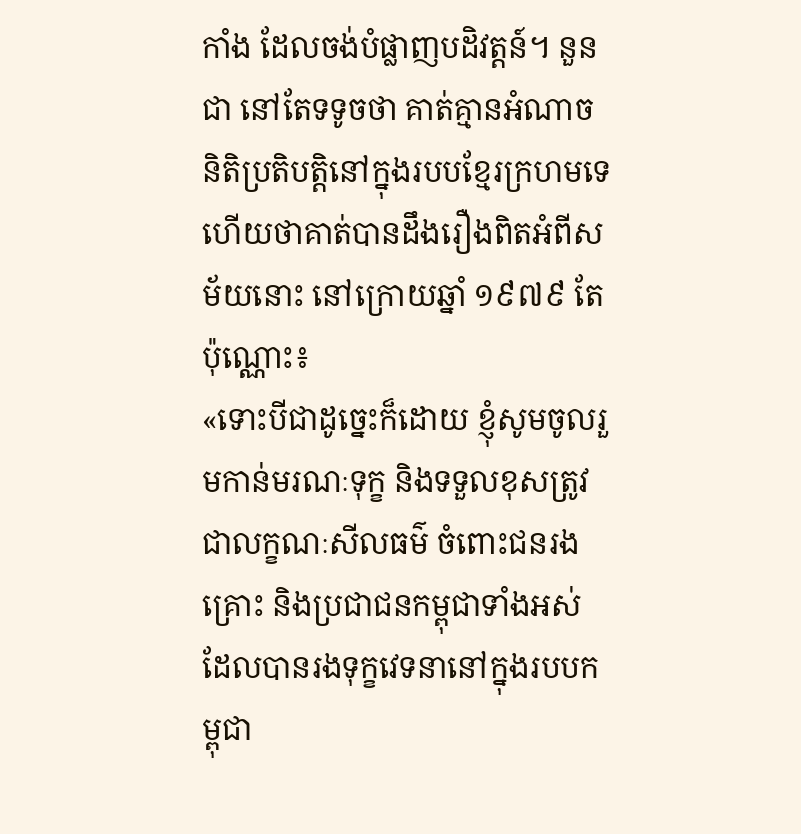កាំង ដែលចង់បំផ្លាញបដិវត្តន៍។ នួន ជា នៅតែទទូចថា គាត់គ្មានអំណាចនិតិប្រតិបត្តិនៅក្នុងរបបខ្មែរក្រហមទេ ហើយថាគាត់បានដឹងរឿងពិតអំពីសម័យនោះ នៅក្រោយឆ្នាំ ១៩៧៩ តែប៉ុណ្ណោះ៖
«ទោះបីជាដូច្នេះក៏ដោយ ខ្ញុំសូមចូលរួមកាន់មរណៈទុក្ខ និងទទួលខុសត្រូវជាលក្ខណៈសីលធម៌ ចំពោះជនរងគ្រោះ និងប្រជាជនកម្ពុជាទាំងអស់ដែលបានរងទុក្ខវេទនានៅក្នុងរបបកម្ពុជា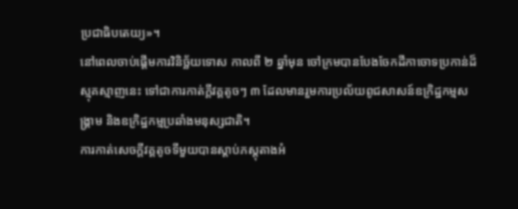ប្រជាធិបតេយ្យ»។
នៅពេលចាប់ផ្តើមការវិនិច្ឆ័យទោស កាលពី ២ ឆ្នាំមុន ចៅក្រមបានបែងចែកដីកាចោទប្រកាន់ដ៏ស្មុគស្មាញនេះ ទៅជាការកាត់ក្តីវគ្គតូចៗ ៣ ដែលមានរួមការប្រល័យពូជសាសន៍ឧក្រិដ្ឋកម្មសង្គ្រាម និងឧក្រិដ្ឋកម្មប្រឆាំងមនុស្សជាតិ។
ការកាត់សេចក្តីវគ្គតូចទីមួយបានស្តាប់ភស្តុតាងអំ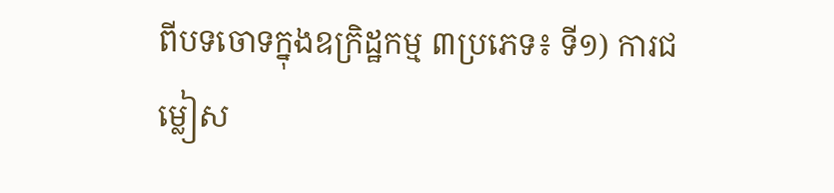ពីបទចោទក្នុងឧក្រិដ្ឋកម្ម ៣ប្រភេទ៖ ទី១) ការជម្លៀស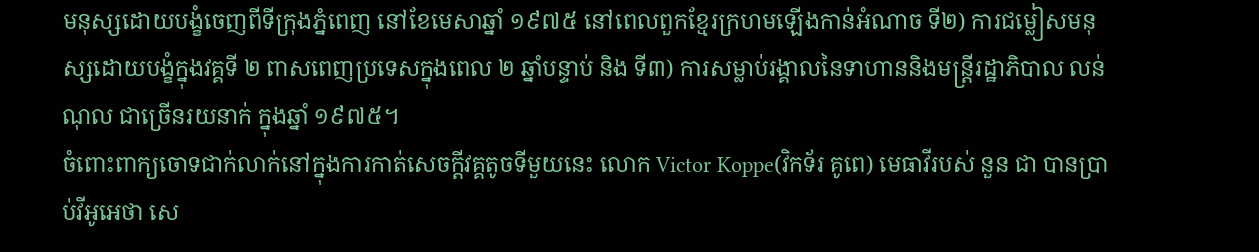មនុស្សដោយបង្ខំចេញពីទីក្រុងភ្នំពេញ នៅខែមេសាឆ្នាំ ១៩៧៥ នៅពេលពួកខ្មែរក្រហមឡើងកាន់អំណាច ទី២) ការជម្លៀសមនុស្សដោយបង្ខំក្នុងវគ្គទី ២ ពាសពេញប្រទេសក្នុងពេល ២ ឆ្នាំបន្ទាប់ និង ទី៣) ការសម្លាប់រង្គាលនៃទាហាននិងមន្ត្រីរដ្ឋាភិបាល លន់ ណុល ជាច្រើនរយនាក់ ក្នុងឆ្នាំ ១៩៧៥។
ចំពោះពាក្យចោទជាក់លាក់នៅក្នុងការកាត់សេចក្តីវគ្គតូចទីមួយនេះ លោក Victor Koppe(វិកទ័រ គូពេ) មេធាវីរបស់ នួន ជា បានប្រាប់វីអូអេថា សេ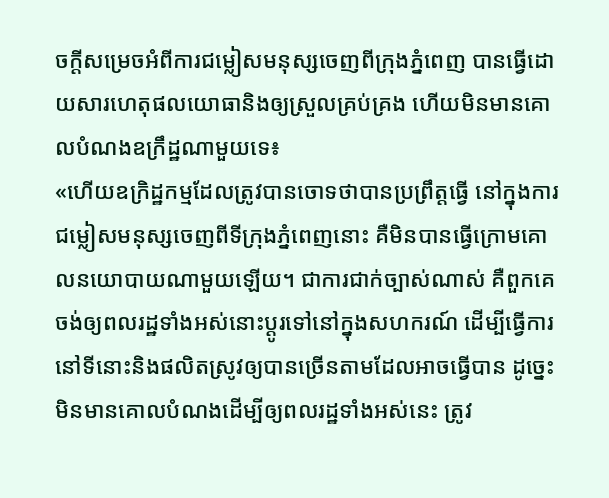ចក្តីសម្រេចអំពីការជម្លៀសមនុស្សចេញពីក្រុងភ្នំពេញ បានធ្វើដោយសារហេតុផលយោធានិងឲ្យស្រួលគ្រប់គ្រង ហើយមិនមានគោលបំណងឧក្រឹដ្ឋណាមួយទេ៖
«ហើយឧក្រិដ្ឋកម្មដែលត្រូវបានចោទថាបានប្រព្រឹត្តធ្វើ នៅក្នុងការជម្លៀសមនុស្សចេញពីទីក្រុងភ្នំពេញនោះ គឺមិនបានធ្វើក្រោមគោលនយោបាយណាមួយឡើយ។ ជាការជាក់ច្បាស់ណាស់ គឺពួកគេចង់ឲ្យពលរដ្ឋទាំងអស់នោះប្តូរទៅនៅក្នុងសហករណ៍ ដើម្បីធ្វើការនៅទីនោះនិងផលិតស្រូវឲ្យបានច្រើនតាមដែលអាចធ្វើបាន ដូច្នេះមិនមានគោលបំណងដើម្បីឲ្យពលរដ្ឋទាំងអស់នេះ ត្រូវ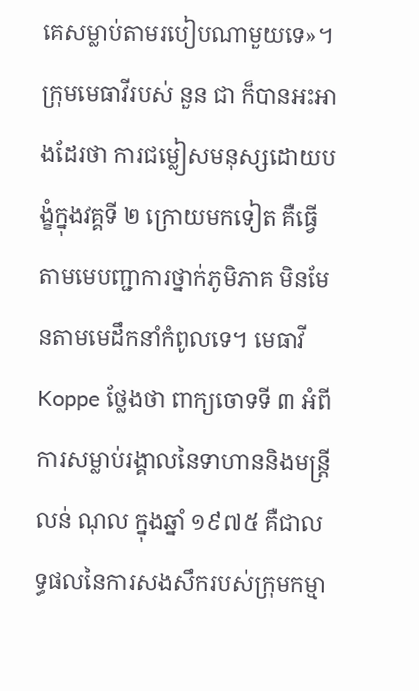គេសម្លាប់តាមរបៀបណាមួយទេ»។
ក្រុមមេធាវីរបស់ នួន ជា ក៏បានអះអាងដែរថា ការជម្លៀសមនុស្សដោយបង្ខំក្នុងវគ្គទី ២ ក្រោយមកទៀត គឺធ្វើតាមមេបញ្ជាការថ្នាក់ភូមិភាគ មិនមែនតាមមេដឹកនាំកំពូលទេ។ មេធាវី Koppe ថ្លែងថា ពាក្យចោទទី ៣ អំពីការសម្លាប់រង្គាលនៃទាហាននិងមន្រ្តី លន់ ណុល ក្នុងឆ្នាំ ១៩៧៥ គឺជាលទ្ធផលនៃការសងសឹករបស់ក្រុមកម្មា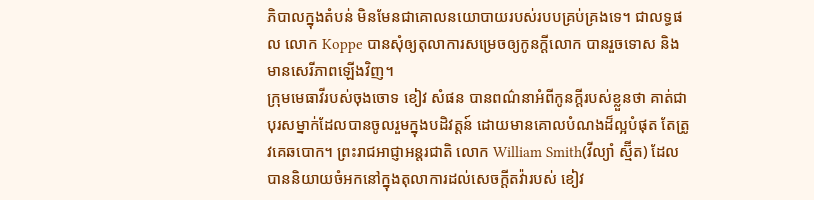ភិបាលក្នុងតំបន់ មិនមែនជាគោលនយោបាយរបស់របបគ្រប់គ្រងទេ។ ជាលទ្ធផល លោក Koppe បានសុំឲ្យតុលាការសម្រេចឲ្យកូនក្តីលោក បានរួចទោស និងមានសេរីភាពឡើងវិញ។
ក្រុមមេធាវីរបស់ចុងចោទ ខៀវ សំផន បានពណ៌នាអំពីកូនក្តីរបស់ខ្លួនថា គាត់ជាបុរសម្នាក់ដែលបានចូលរួមក្នុងបដិវត្តន៍ ដោយមានគោលបំណងដ៏ល្អបំផុត តែត្រូវគេឆបោក។ ព្រះរាជអាជ្ញាអន្តរជាតិ លោក William Smith(វីល្យាំ ស្ម៊ីត) ដែលបាននិយាយចំអកនៅក្នុងតុលាការដល់សេចក្តីតវ៉ារបស់ ខៀវ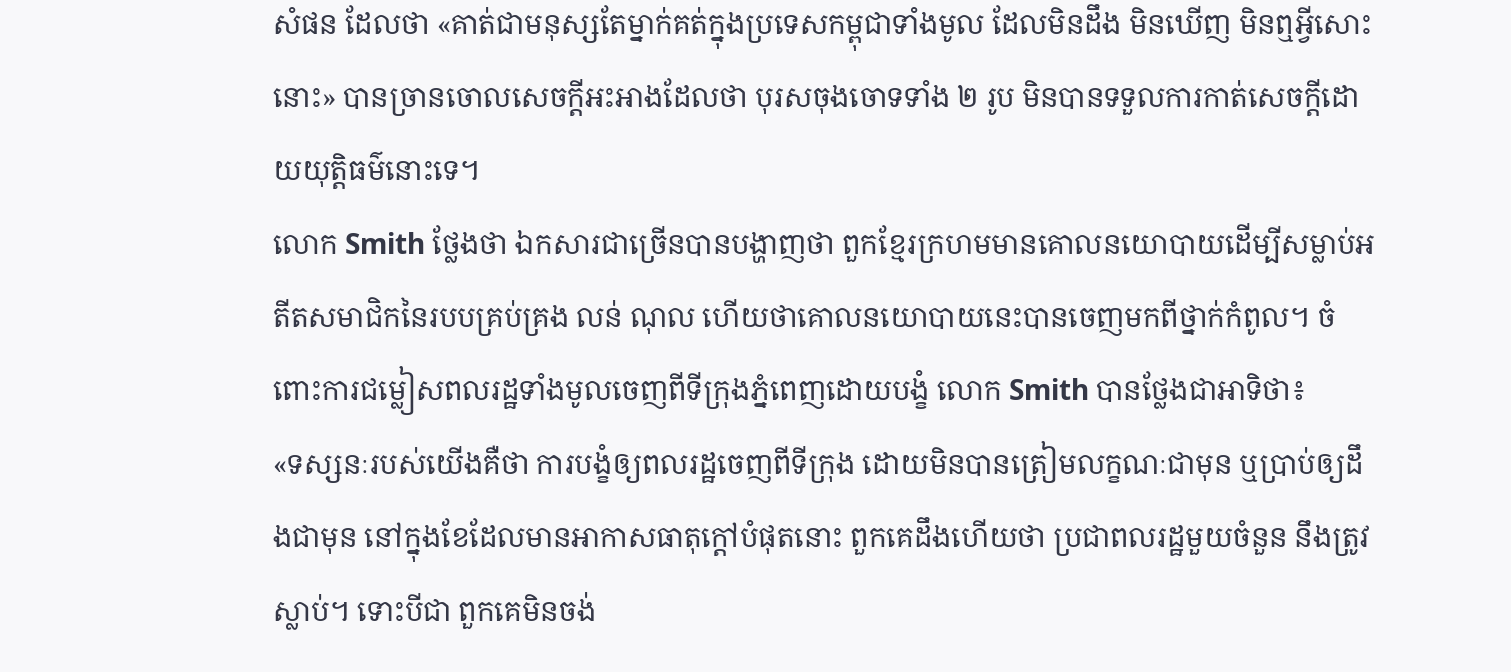សំផន ដែលថា «គាត់ជាមនុស្សតែម្នាក់គត់ក្នុងប្រទេសកម្ពុជាទាំងមូល ដែលមិនដឹង មិនឃើញ មិនឮអ្វីសោះនោះ» បានច្រានចោលសេចក្តីអះអាងដែលថា បុរសចុងចោទទាំង ២ រូប មិនបានទទួលការកាត់សេចក្តីដោយយុត្តិធម៌នោះទេ។
លោក Smith ថ្លែងថា ឯកសារជាច្រើនបានបង្ហាញថា ពួកខ្មែរក្រហមមានគោលនយោបាយដើម្បីសម្លាប់អតីតសមាជិកនៃរបបគ្រប់គ្រង លន់ ណុល ហើយថាគោលនយោបាយនេះបានចេញមកពីថ្នាក់កំពូល។ ចំពោះការជម្លៀសពលរដ្ឋទាំងមូលចេញពីទីក្រុងភ្នំពេញដោយបង្ខំ លោក Smith បានថ្លែងជាអាទិថា៖
«ទស្សនៈរបស់យើងគឺថា ការបង្ខំឲ្យពលរដ្ឋចេញពីទីក្រុង ដោយមិនបានត្រៀមលក្ខណៈជាមុន ឬប្រាប់ឲ្យដឹងជាមុន នៅក្នុងខែដែលមានអាកាសធាតុក្តៅបំផុតនោះ ពួកគេដឹងហើយថា ប្រជាពលរដ្ឋមួយចំនួន នឹងត្រូវស្លាប់។ ទោះបីជា ពួកគេមិនចង់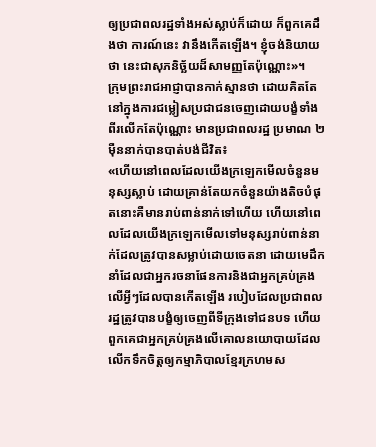ឲ្យប្រជាពលរដ្ឋទាំងអស់ស្លាប់ក៏ដោយ ក៏ពួកគេដឹងថា ការណ៍នេះ វានឹងកើតឡើង។ ខ្ញុំចង់និយាយថា នេះជាសុភនិច្ឆ័យដ៏សាមញ្ញតែប៉ុណ្ណោះ»។
ក្រុមព្រះរាជអាជ្ញាបានកាក់ស្មានថា ដោយគិតតែនៅក្នុងការជម្លៀសប្រជាជនចេញដោយបង្ខំទាំងពីរលើកតែប៉ុណ្ណោះ មានប្រជាពលរដ្ឋ ប្រមាណ ២ ម៉ឺននាក់បានបាត់បង់ជីវិត៖
«ហើយនៅពេលដែលយើងក្រឡេកមើលចំនួនមនុស្សស្លាប់ ដោយគ្រាន់តែយកចំនួនយ៉ាងតិចបំផុតនោះគឺមានរាប់ពាន់នាក់ទៅហើយ ហើយនៅពេលដែលយើងក្រឡេកមើលទៅមនុស្សរាប់ពាន់នាក់ដែលត្រូវបានសម្លាប់ដោយចេតនា ដោយមេដឹកនាំដែលជាអ្នករចនាផែនការនិងជាអ្នកគ្រប់គ្រងលើអ្វីៗដែលបានកើតឡើង របៀបដែលប្រជាពលរដ្ឋត្រូវបានបង្ខំឲ្យចេញពីទីក្រុងទៅជនបទ ហើយពួកគេជាអ្នកគ្រប់គ្រងលើគោលនយោបាយដែលលើកទឹកចិត្តឲ្យកម្មាភិបាលខ្មែរក្រហមស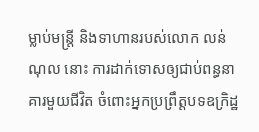ម្លាប់មន្រ្តី និងទាហានរបស់លោក លន់ ណុល នោះ ការដាក់ទោសឲ្យជាប់ពន្ធនាគារមួយជីវិត ចំពោះអ្នកប្រព្រឹត្តបទឧក្រិដ្ឋ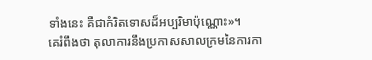ទាំងនេះ គឺជាកំរិតទោសដ៏អប្បរិមាប៉ុណ្ណោះ»។
គេរំពឹងថា តុលាការនឹងប្រកាសសាលក្រមនៃការកា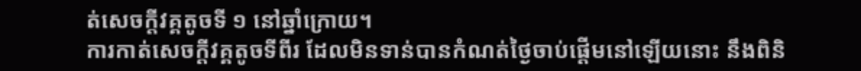ត់សេចក្តីវគ្គតូចទី ១ នៅឆ្នាំក្រោយ។
ការកាត់សេចក្តីវគ្គតូចទីពីរ ដែលមិនទាន់បានកំណត់ថ្ងៃចាប់ផ្តើមនៅឡើយនោះ នឹងពិនិ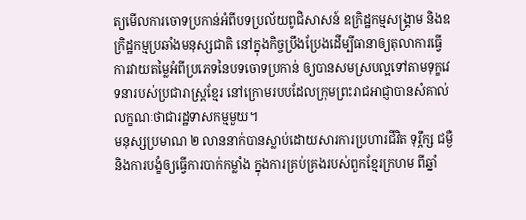ត្យមើលការចោទប្រកាន់អំពីបទប្រល័យពូជិសាសន៍ ឧក្រិដ្ឋកម្មសង្គ្រាម និងឧក្រិដ្ឋកម្មប្រឆាំងមនុស្សជាតិ នៅក្នុងកិច្ចប្រឹងប្រែងដើម្បីធានាឲ្យតុលាការធ្វើការវាយតម្លៃអំពីប្រភេទនៃបទចោទប្រកាន់ ឲ្យបានសមស្របល្អទៅតាមទុក្ខវេទនារបស់ប្រជារាស្រ្តខ្មែរ នៅក្រោមរបបដែលក្រុមព្រះរាជអាជ្ញាបានសំគាល់លក្ខណៈថាជារដ្ឋទាសកម្មមួយ។
មនុស្សប្រមាណ ២ លាននាក់បានស្លាប់ដោយសារការប្រហារជីវិត ទុរ្ភឹក្ស ជម្ងឺ និងការបង្ខំឲ្យធ្វើការបាក់កម្លាំង ក្នុងការគ្រប់គ្រងរបស់ពួកខ្មែរក្រហម ពីឆ្នាំ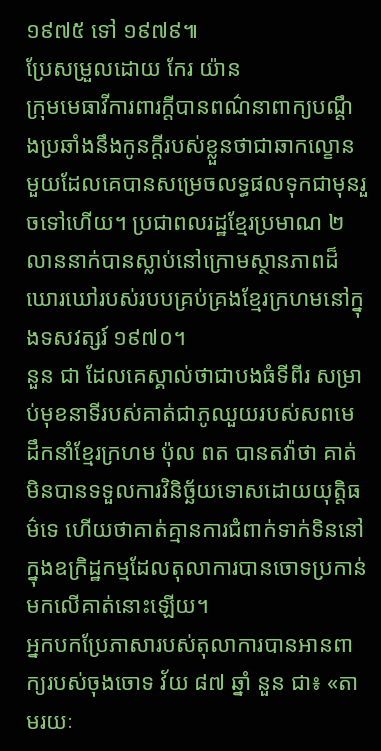១៩៧៥ ទៅ ១៩៧៩៕
ប្រែសម្រួលដោយ កែរ យ៉ាន
ក្រុមមេធាវីការពារក្តីបានពណ៌នាពាក្យបណ្តឹងប្រឆាំងនឹងកូនក្តីរបស់ខ្លួនថាជាឆាកល្ខោនមួយដែលគេបានសម្រេចលទ្ធផលទុកជាមុនរួចទៅហើយ។ ប្រជាពលរដ្ឋខ្មែរប្រមាណ ២លាននាក់បានស្លាប់នៅក្រោមស្ថានភាពដ៏ឃោរឃៅរបស់របបគ្រប់គ្រងខ្មែរក្រហមនៅក្នុងទសវត្សរ៍ ១៩៧០។
នួន ជា ដែលគេស្គាល់ថាជាបងធំទីពីរ សម្រាប់មុខនាទីរបស់គាត់ជាភូឈួយរបស់សពមេដឹកនាំខ្មែរក្រហម ប៉ុល ពត បានតវ៉ាថា គាត់មិនបានទទួលការវិនិច្ឆ័យទោសដោយយុត្តិធម៌ទេ ហើយថាគាត់គ្មានការជំពាក់ទាក់ទិននៅក្នុងឧក្រិដ្ឋកម្មដែលតុលាការបានចោទប្រកាន់មកលើគាត់នោះឡើយ។
អ្នកបកប្រែភាសារបស់តុលាការបានអានពាក្យរបស់ចុងចោទ វ័យ ៨៧ ឆ្នាំ នួន ជា៖ «តាមរយៈ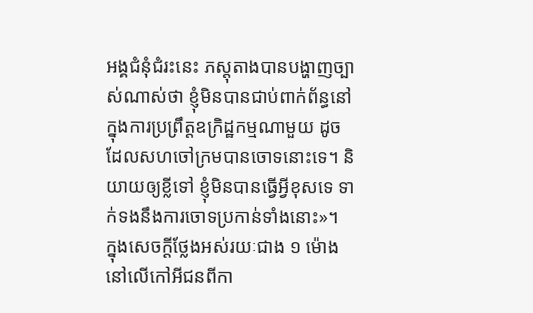អង្គជំនុំជំរះនេះ ភស្តុតាងបានបង្ហាញច្បាស់ណាស់ថា ខ្ញុំមិនបានជាប់ពាក់ព័ន្ធនៅក្នុងការប្រព្រឹត្តឧក្រិដ្ឋកម្មណាមួយ ដូចដែលសហចៅក្រមបានចោទនោះទេ។ និយាយឲ្យខ្លីទៅ ខ្ញុំមិនបានធ្វើអ្វីខុសទេ ទាក់ទងនឹងការចោទប្រកាន់ទាំងនោះ»។
ក្នុងសេចក្តីថ្លែងអស់រយៈជាង ១ ម៉ោង នៅលើកៅអីជនពីកា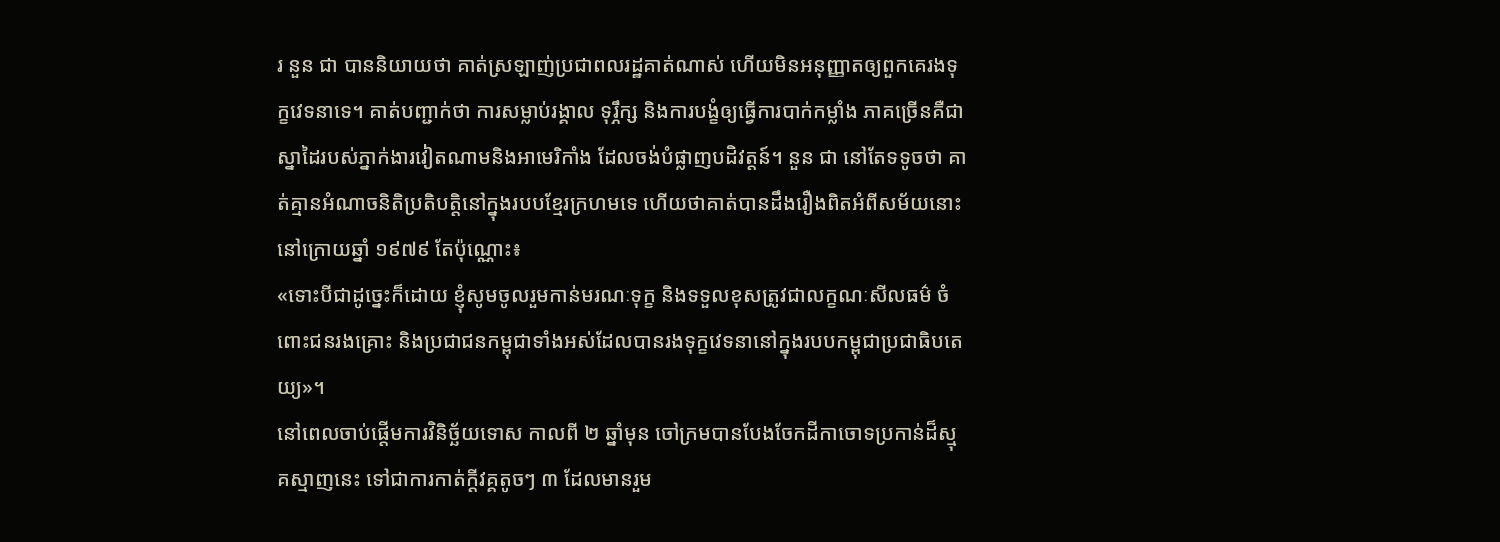រ នួន ជា បាននិយាយថា គាត់ស្រឡាញ់ប្រជាពលរដ្ឋគាត់ណាស់ ហើយមិនអនុញ្ញាតឲ្យពួកគេរងទុក្ខវេទនាទេ។ គាត់បញ្ជាក់ថា ការសម្លាប់រង្គាល ទុរ្ភឹក្ស និងការបង្ខំឲ្យធ្វើការបាក់កម្លាំង ភាគច្រើនគឺជាស្នាដៃរបស់ភ្នាក់ងារវៀតណាមនិងអាមេរិកាំង ដែលចង់បំផ្លាញបដិវត្តន៍។ នួន ជា នៅតែទទូចថា គាត់គ្មានអំណាចនិតិប្រតិបត្តិនៅក្នុងរបបខ្មែរក្រហមទេ ហើយថាគាត់បានដឹងរឿងពិតអំពីសម័យនោះ នៅក្រោយឆ្នាំ ១៩៧៩ តែប៉ុណ្ណោះ៖
«ទោះបីជាដូច្នេះក៏ដោយ ខ្ញុំសូមចូលរួមកាន់មរណៈទុក្ខ និងទទួលខុសត្រូវជាលក្ខណៈសីលធម៌ ចំពោះជនរងគ្រោះ និងប្រជាជនកម្ពុជាទាំងអស់ដែលបានរងទុក្ខវេទនានៅក្នុងរបបកម្ពុជាប្រជាធិបតេយ្យ»។
នៅពេលចាប់ផ្តើមការវិនិច្ឆ័យទោស កាលពី ២ ឆ្នាំមុន ចៅក្រមបានបែងចែកដីកាចោទប្រកាន់ដ៏ស្មុគស្មាញនេះ ទៅជាការកាត់ក្តីវគ្គតូចៗ ៣ ដែលមានរួម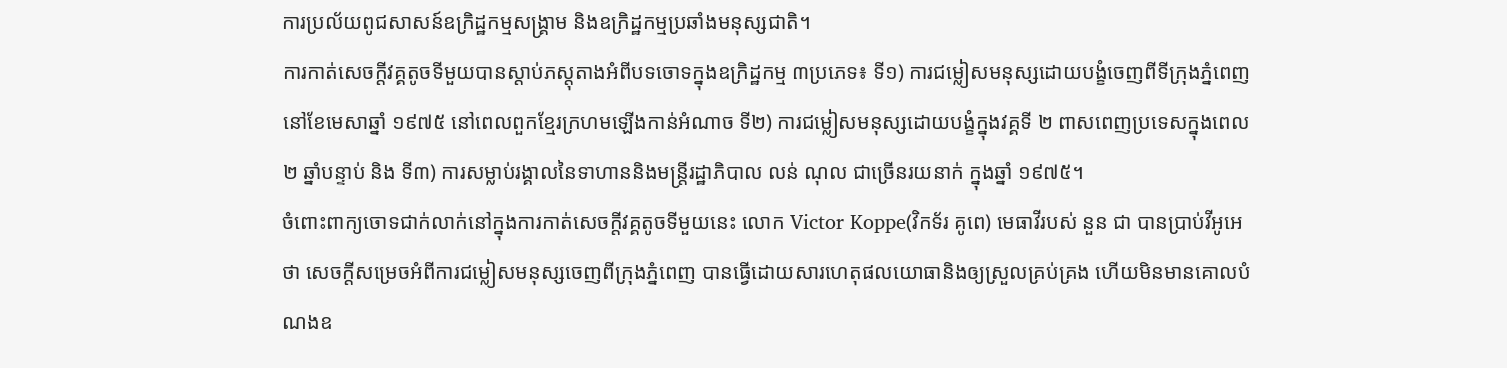ការប្រល័យពូជសាសន៍ឧក្រិដ្ឋកម្មសង្គ្រាម និងឧក្រិដ្ឋកម្មប្រឆាំងមនុស្សជាតិ។
ការកាត់សេចក្តីវគ្គតូចទីមួយបានស្តាប់ភស្តុតាងអំពីបទចោទក្នុងឧក្រិដ្ឋកម្ម ៣ប្រភេទ៖ ទី១) ការជម្លៀសមនុស្សដោយបង្ខំចេញពីទីក្រុងភ្នំពេញ នៅខែមេសាឆ្នាំ ១៩៧៥ នៅពេលពួកខ្មែរក្រហមឡើងកាន់អំណាច ទី២) ការជម្លៀសមនុស្សដោយបង្ខំក្នុងវគ្គទី ២ ពាសពេញប្រទេសក្នុងពេល ២ ឆ្នាំបន្ទាប់ និង ទី៣) ការសម្លាប់រង្គាលនៃទាហាននិងមន្ត្រីរដ្ឋាភិបាល លន់ ណុល ជាច្រើនរយនាក់ ក្នុងឆ្នាំ ១៩៧៥។
ចំពោះពាក្យចោទជាក់លាក់នៅក្នុងការកាត់សេចក្តីវគ្គតូចទីមួយនេះ លោក Victor Koppe(វិកទ័រ គូពេ) មេធាវីរបស់ នួន ជា បានប្រាប់វីអូអេថា សេចក្តីសម្រេចអំពីការជម្លៀសមនុស្សចេញពីក្រុងភ្នំពេញ បានធ្វើដោយសារហេតុផលយោធានិងឲ្យស្រួលគ្រប់គ្រង ហើយមិនមានគោលបំណងឧ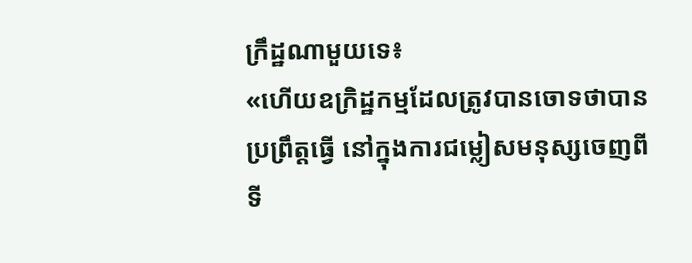ក្រឹដ្ឋណាមួយទេ៖
«ហើយឧក្រិដ្ឋកម្មដែលត្រូវបានចោទថាបានប្រព្រឹត្តធ្វើ នៅក្នុងការជម្លៀសមនុស្សចេញពីទី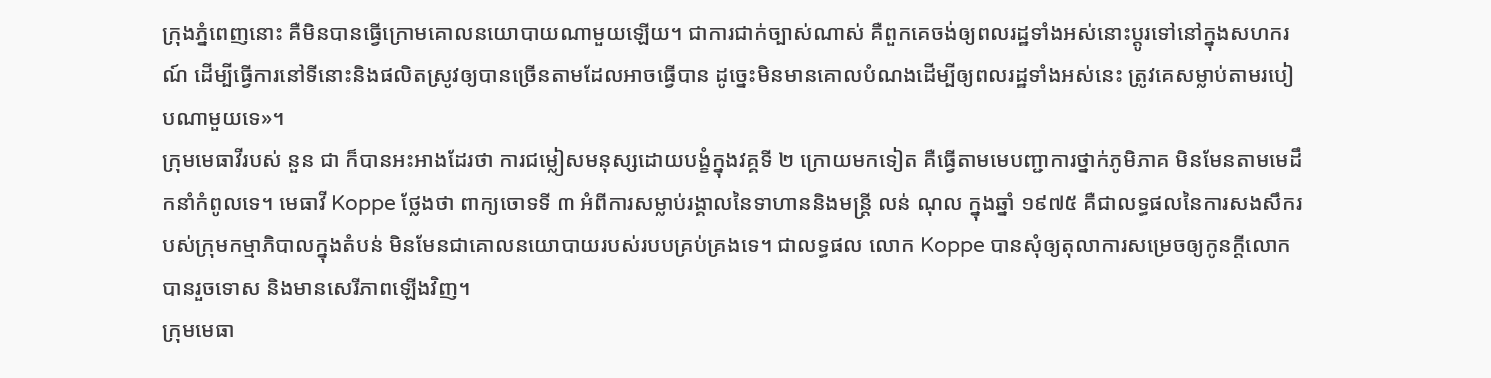ក្រុងភ្នំពេញនោះ គឺមិនបានធ្វើក្រោមគោលនយោបាយណាមួយឡើយ។ ជាការជាក់ច្បាស់ណាស់ គឺពួកគេចង់ឲ្យពលរដ្ឋទាំងអស់នោះប្តូរទៅនៅក្នុងសហករណ៍ ដើម្បីធ្វើការនៅទីនោះនិងផលិតស្រូវឲ្យបានច្រើនតាមដែលអាចធ្វើបាន ដូច្នេះមិនមានគោលបំណងដើម្បីឲ្យពលរដ្ឋទាំងអស់នេះ ត្រូវគេសម្លាប់តាមរបៀបណាមួយទេ»។
ក្រុមមេធាវីរបស់ នួន ជា ក៏បានអះអាងដែរថា ការជម្លៀសមនុស្សដោយបង្ខំក្នុងវគ្គទី ២ ក្រោយមកទៀត គឺធ្វើតាមមេបញ្ជាការថ្នាក់ភូមិភាគ មិនមែនតាមមេដឹកនាំកំពូលទេ។ មេធាវី Koppe ថ្លែងថា ពាក្យចោទទី ៣ អំពីការសម្លាប់រង្គាលនៃទាហាននិងមន្រ្តី លន់ ណុល ក្នុងឆ្នាំ ១៩៧៥ គឺជាលទ្ធផលនៃការសងសឹករបស់ក្រុមកម្មាភិបាលក្នុងតំបន់ មិនមែនជាគោលនយោបាយរបស់របបគ្រប់គ្រងទេ។ ជាលទ្ធផល លោក Koppe បានសុំឲ្យតុលាការសម្រេចឲ្យកូនក្តីលោក បានរួចទោស និងមានសេរីភាពឡើងវិញ។
ក្រុមមេធា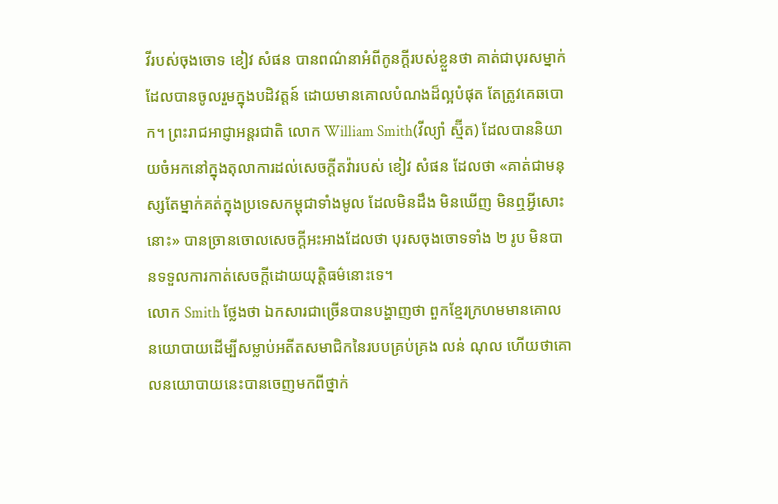វីរបស់ចុងចោទ ខៀវ សំផន បានពណ៌នាអំពីកូនក្តីរបស់ខ្លួនថា គាត់ជាបុរសម្នាក់ដែលបានចូលរួមក្នុងបដិវត្តន៍ ដោយមានគោលបំណងដ៏ល្អបំផុត តែត្រូវគេឆបោក។ ព្រះរាជអាជ្ញាអន្តរជាតិ លោក William Smith(វីល្យាំ ស្ម៊ីត) ដែលបាននិយាយចំអកនៅក្នុងតុលាការដល់សេចក្តីតវ៉ារបស់ ខៀវ សំផន ដែលថា «គាត់ជាមនុស្សតែម្នាក់គត់ក្នុងប្រទេសកម្ពុជាទាំងមូល ដែលមិនដឹង មិនឃើញ មិនឮអ្វីសោះនោះ» បានច្រានចោលសេចក្តីអះអាងដែលថា បុរសចុងចោទទាំង ២ រូប មិនបានទទួលការកាត់សេចក្តីដោយយុត្តិធម៌នោះទេ។
លោក Smith ថ្លែងថា ឯកសារជាច្រើនបានបង្ហាញថា ពួកខ្មែរក្រហមមានគោលនយោបាយដើម្បីសម្លាប់អតីតសមាជិកនៃរបបគ្រប់គ្រង លន់ ណុល ហើយថាគោលនយោបាយនេះបានចេញមកពីថ្នាក់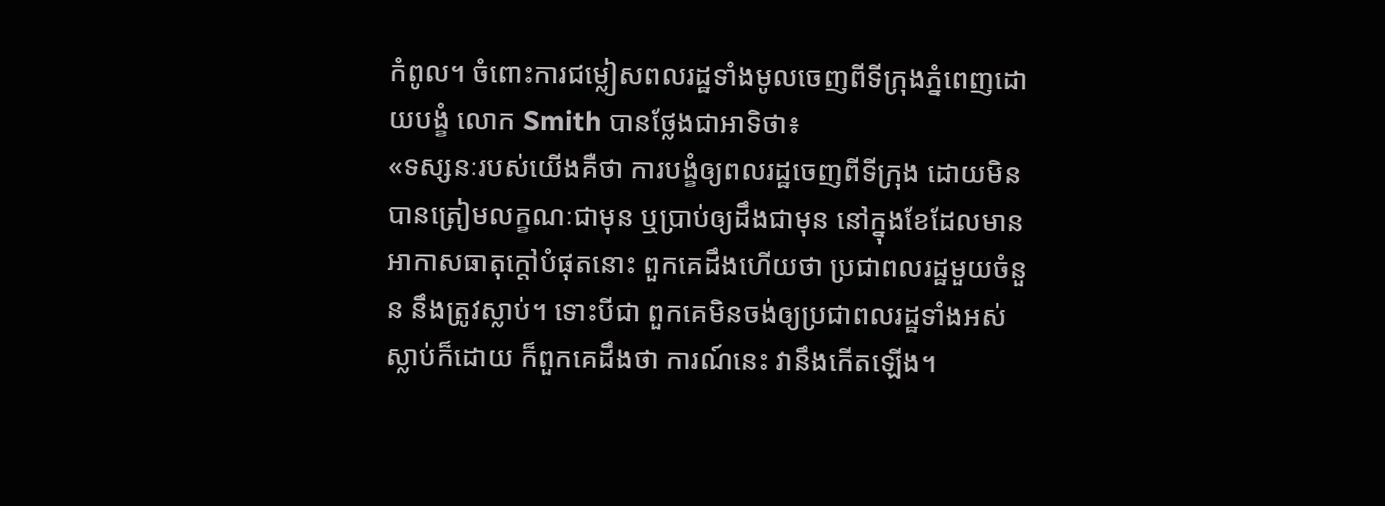កំពូល។ ចំពោះការជម្លៀសពលរដ្ឋទាំងមូលចេញពីទីក្រុងភ្នំពេញដោយបង្ខំ លោក Smith បានថ្លែងជាអាទិថា៖
«ទស្សនៈរបស់យើងគឺថា ការបង្ខំឲ្យពលរដ្ឋចេញពីទីក្រុង ដោយមិនបានត្រៀមលក្ខណៈជាមុន ឬប្រាប់ឲ្យដឹងជាមុន នៅក្នុងខែដែលមានអាកាសធាតុក្តៅបំផុតនោះ ពួកគេដឹងហើយថា ប្រជាពលរដ្ឋមួយចំនួន នឹងត្រូវស្លាប់។ ទោះបីជា ពួកគេមិនចង់ឲ្យប្រជាពលរដ្ឋទាំងអស់ស្លាប់ក៏ដោយ ក៏ពួកគេដឹងថា ការណ៍នេះ វានឹងកើតឡើង។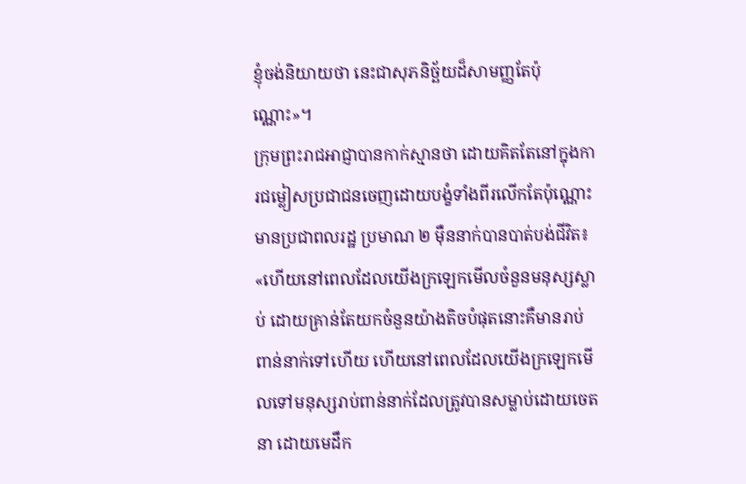ខ្ញុំចង់និយាយថា នេះជាសុភនិច្ឆ័យដ៏សាមញ្ញតែប៉ុណ្ណោះ»។
ក្រុមព្រះរាជអាជ្ញាបានកាក់ស្មានថា ដោយគិតតែនៅក្នុងការជម្លៀសប្រជាជនចេញដោយបង្ខំទាំងពីរលើកតែប៉ុណ្ណោះ មានប្រជាពលរដ្ឋ ប្រមាណ ២ ម៉ឺននាក់បានបាត់បង់ជីវិត៖
«ហើយនៅពេលដែលយើងក្រឡេកមើលចំនួនមនុស្សស្លាប់ ដោយគ្រាន់តែយកចំនួនយ៉ាងតិចបំផុតនោះគឺមានរាប់ពាន់នាក់ទៅហើយ ហើយនៅពេលដែលយើងក្រឡេកមើលទៅមនុស្សរាប់ពាន់នាក់ដែលត្រូវបានសម្លាប់ដោយចេតនា ដោយមេដឹក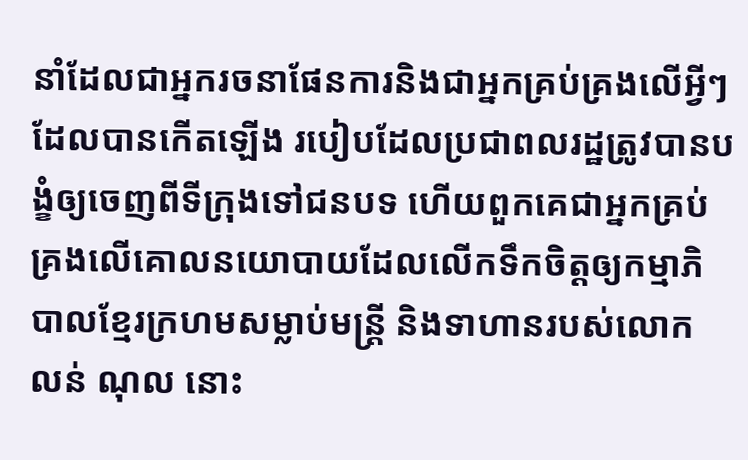នាំដែលជាអ្នករចនាផែនការនិងជាអ្នកគ្រប់គ្រងលើអ្វីៗដែលបានកើតឡើង របៀបដែលប្រជាពលរដ្ឋត្រូវបានបង្ខំឲ្យចេញពីទីក្រុងទៅជនបទ ហើយពួកគេជាអ្នកគ្រប់គ្រងលើគោលនយោបាយដែលលើកទឹកចិត្តឲ្យកម្មាភិបាលខ្មែរក្រហមសម្លាប់មន្រ្តី និងទាហានរបស់លោក លន់ ណុល នោះ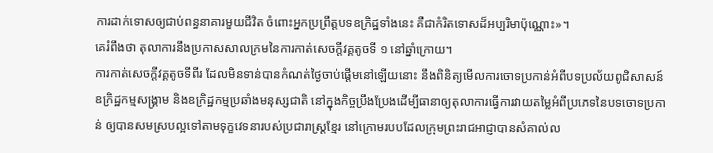ការដាក់ទោសឲ្យជាប់ពន្ធនាគារមួយជីវិត ចំពោះអ្នកប្រព្រឹត្តបទឧក្រិដ្ឋទាំងនេះ គឺជាកំរិតទោសដ៏អប្បរិមាប៉ុណ្ណោះ»។
គេរំពឹងថា តុលាការនឹងប្រកាសសាលក្រមនៃការកាត់សេចក្តីវគ្គតូចទី ១ នៅឆ្នាំក្រោយ។
ការកាត់សេចក្តីវគ្គតូចទីពីរ ដែលមិនទាន់បានកំណត់ថ្ងៃចាប់ផ្តើមនៅឡើយនោះ នឹងពិនិត្យមើលការចោទប្រកាន់អំពីបទប្រល័យពូជិសាសន៍ ឧក្រិដ្ឋកម្មសង្គ្រាម និងឧក្រិដ្ឋកម្មប្រឆាំងមនុស្សជាតិ នៅក្នុងកិច្ចប្រឹងប្រែងដើម្បីធានាឲ្យតុលាការធ្វើការវាយតម្លៃអំពីប្រភេទនៃបទចោទប្រកាន់ ឲ្យបានសមស្របល្អទៅតាមទុក្ខវេទនារបស់ប្រជារាស្រ្តខ្មែរ នៅក្រោមរបបដែលក្រុមព្រះរាជអាជ្ញាបានសំគាល់ល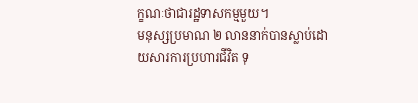ក្ខណៈថាជារដ្ឋទាសកម្មមួយ។
មនុស្សប្រមាណ ២ លាននាក់បានស្លាប់ដោយសារការប្រហារជីវិត ទុ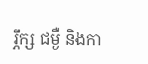រ្ភឹក្ស ជម្ងឺ និងកា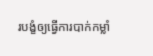របង្ខំឲ្យធ្វើការបាក់កម្លាំ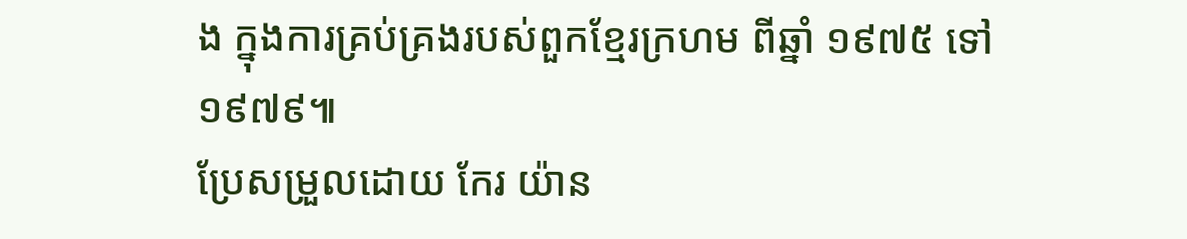ង ក្នុងការគ្រប់គ្រងរបស់ពួកខ្មែរក្រហម ពីឆ្នាំ ១៩៧៥ ទៅ ១៩៧៩៕
ប្រែសម្រួលដោយ កែរ យ៉ាន